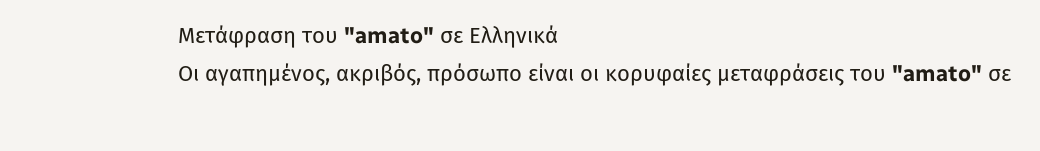Μετάφραση του "amato" σε Ελληνικά
Οι αγαπημένος, ακριβός, πρόσωπο είναι οι κορυφαίες μεταφράσεις του "amato" σε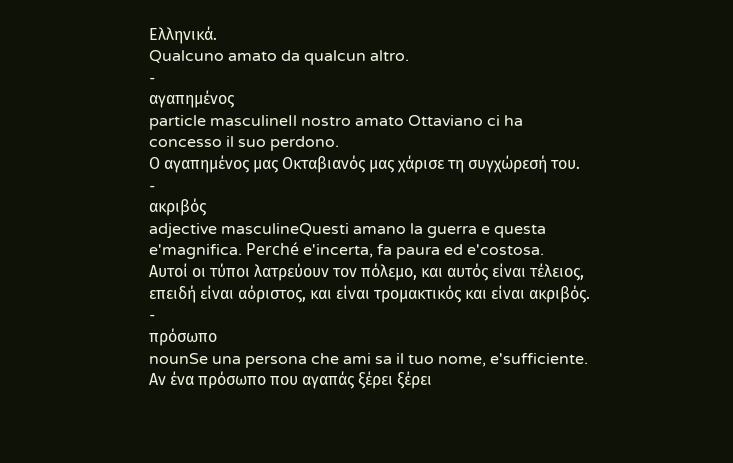Ελληνικά.
Qualcuno amato da qualcun altro.
-
αγαπημένος
particle masculineIl nostro amato Ottaviano ci ha concesso il suo perdono.
Ο αγαπημένος μας Οκταβιανός μας χάρισε τη συγχώρεσή του.
-
ακριβός
adjective masculineQuesti amano la guerra e questa e'magnifica. Perché e'incerta, fa paura ed e'costosa.
Αυτοί οι τύποι λατρεύουν τον πόλεμο, και αυτός είναι τέλειος, επειδή είναι αόριστος, και είναι τρομακτικός και είναι ακριβός.
-
πρόσωπο
nounSe una persona che ami sa il tuo nome, e'sufficiente.
Αν ένα πρόσωπο που αγαπάς ξέρει ξέρει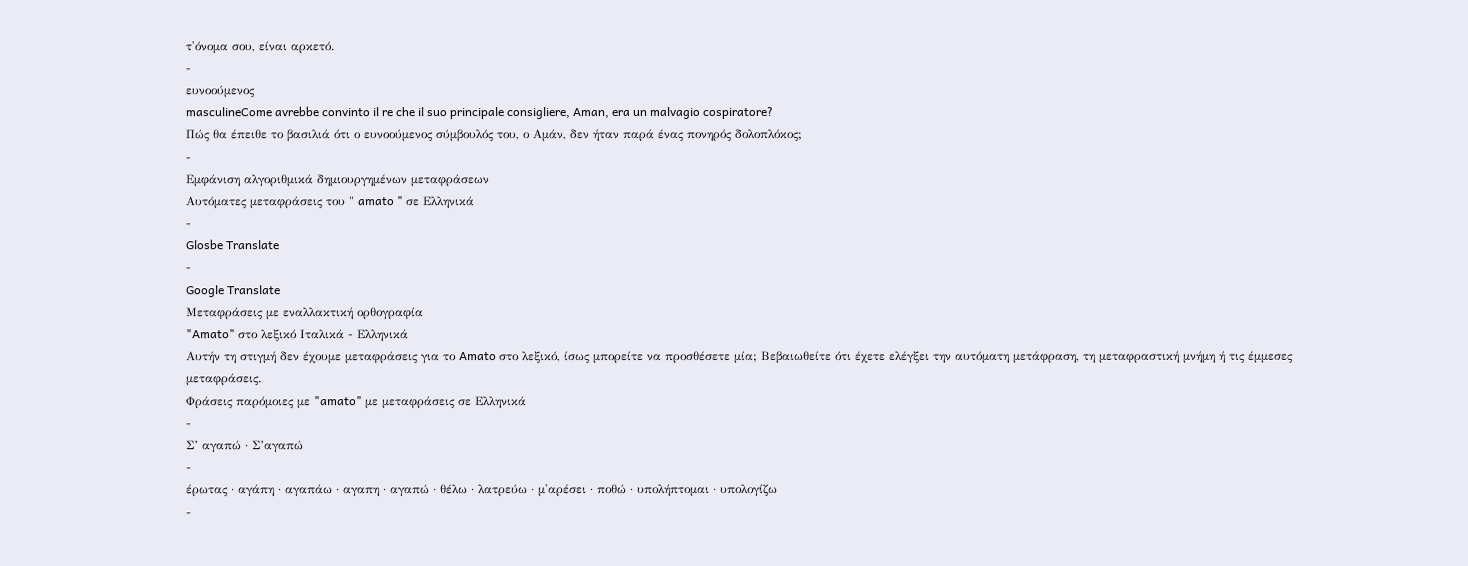τ'όνομα σου, είναι αρκετό.
-
ευνοούμενος
masculineCome avrebbe convinto il re che il suo principale consigliere, Aman, era un malvagio cospiratore?
Πώς θα έπειθε το βασιλιά ότι ο ευνοούμενος σύμβουλός του, ο Αμάν, δεν ήταν παρά ένας πονηρός δολοπλόκος;
-
Εμφάνιση αλγοριθμικά δημιουργημένων μεταφράσεων
Αυτόματες μεταφράσεις του " amato " σε Ελληνικά
-
Glosbe Translate
-
Google Translate
Μεταφράσεις με εναλλακτική ορθογραφία
"Amato" στο λεξικό Ιταλικά - Ελληνικά
Αυτήν τη στιγμή δεν έχουμε μεταφράσεις για το Amato στο λεξικό, ίσως μπορείτε να προσθέσετε μία; Βεβαιωθείτε ότι έχετε ελέγξει την αυτόματη μετάφραση, τη μεταφραστική μνήμη ή τις έμμεσες μεταφράσεις.
Φράσεις παρόμοιες με "amato" με μεταφράσεις σε Ελληνικά
-
Σ’ αγαπώ · Σ’αγαπώ
-
έρωτας · αγάπη · αγαπάω · αγαπη · αγαπώ · θέλω · λατρεύω · μ'αρέσει · ποθώ · υπολήπτομαι · υπολογίζω
-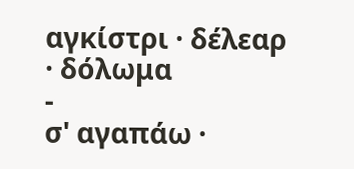αγκίστρι · δέλεαρ · δόλωμα
-
σ' αγαπάω ·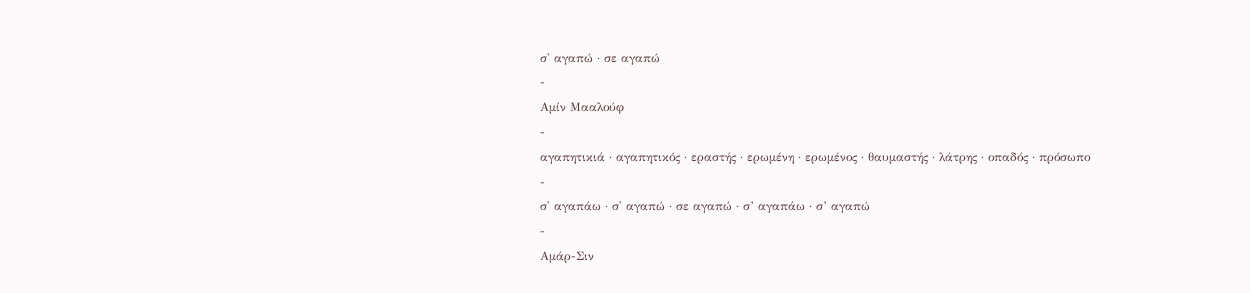σ' αγαπώ · σε αγαπώ
-
Αμίν Μααλούφ
-
αγαπητικιά · αγαπητικός · εραστής · ερωμένη · ερωμένος · θαυμαστής · λάτρης · οπαδός · πρόσωπο
-
σ' αγαπάω · σ' αγαπώ · σε αγαπώ · σ’ αγαπάω · σ’ αγαπώ
-
Αμάρ-Σιν